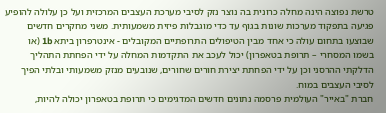טרשת נפוצה הינה מחלה כרונית בה נוצר נזק לסיבי מערכת העצבים המרכזית ועל כן עלולה להופיע פגיעה בתפקוד מערכות שונות בגוף עד כדי מוגבלות פיזית משמעותית. משני מחקרים חדשים שבוצעו בתחום עולה כי אחד מבין הטיפולים התרופתיים המקובלים - אינטרפרון ביתא 1b (או בשמו המסחרי – תרופת בטאפרון) יכול לעכב את התקדמות המחלה על ידי הפחתת התהליך הדלקתי ההרסני וכן על ידי הפחתת יצירת חורים שחורים, שנובעים מנזק משמעותי ובלתי הפיך לסיבי העצבים במוח.
חברת "באייר" העולמית פרסמה נתונים חדשים המדגימים כי תרופת בטאפרון יכולה להיות,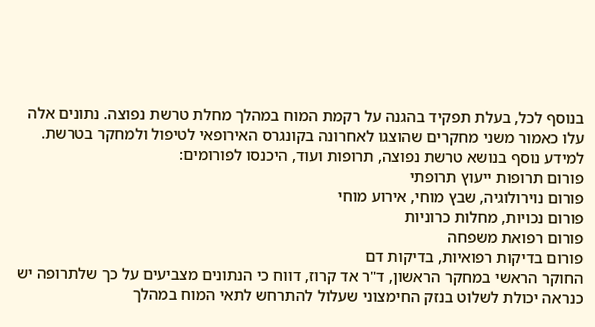בנוסף לכל, בעלת תפקיד בהגנה על רקמת המוח במהלך מחלת טרשת נפוצה. נתונים אלה עלו כאמור משני מחקרים שהוצגו לאחרונה בקונגרס האירופאי לטיפול ולמחקר בטרשת.
למידע נוסף בנושא טרשת נפוצה, תרופות ועוד, היכנסו לפורומים:
פורום תרופות ייעוץ תרופתי
פורום נוירולוגיה, שבץ מוחי, אירוע מוחי
פורום נכויות, מחלות כרוניות
פורום רפואת משפחה
פורום בדיקות רפואיות, בדיקות דם
החוקר הראשי במחקר הראשון, ד"ר אד קרוז, דווח כי הנתונים מצביעים על כך שלתרופה יש כנראה יכולת לשלוט בנזק החימצוני שעלול להתרחש לתאי המוח במהלך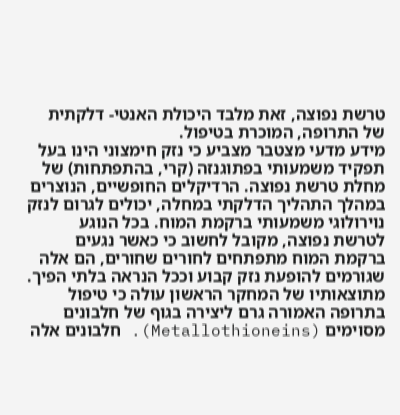טרשת נפוצה, זאת מלבד היכולת האנטי- דלקתית של התרופה, המוכרת בטיפול.
מידע מדעי מצטבר מצביע כי נזק חימצוני הינו בעל תפקיד משמעותי בפתוגנזה (קרי, בהתפתחות) של מחלת טרשת נפוצה. הרדיקלים החופשיים, הנוצרים במהלך התהליך הדלקתי במחלה, יכולים לגרום לנזק נוירולוגי משמעותי ברקמת המוח. בכל הנוגע לטרשת נפוצה, מקובל לחשוב כי כאשר נגעים ברקמת המוח מתפתחים לחורים שחורים, הם אלה שגורמים להופעת נזק קבוע וככל הנראה בלתי הפיך.
מתוצאותיו של המחקר הראשון עולה כי טיפול בתרופה האמורה גרם ליצירה בגוף של חלבונים מסוימים (Metallothioneins). חלבונים אלה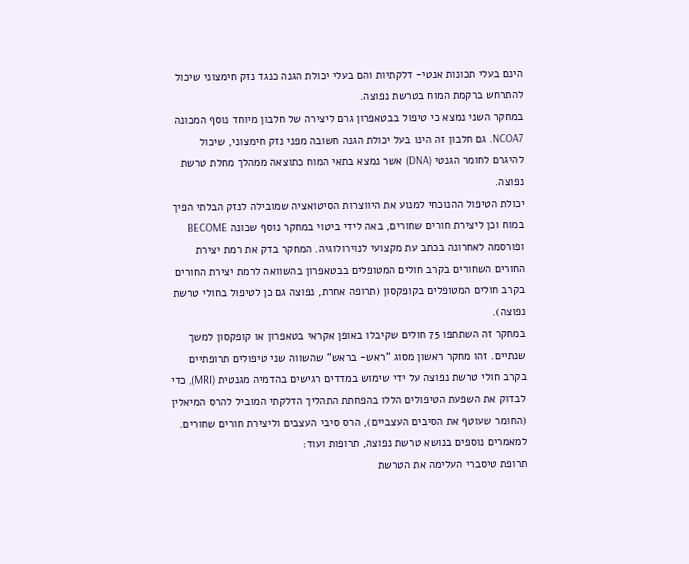הינם בעלי תכונות אנטי- דלקתיות והם בעלי יכולת הגנה כנגד נזק חימצוני שיכול להתרחש ברקמת המוח בטרשת נפוצה.
במחקר השני נמצא כי טיפול בבטאפרון גרם ליצירה של חלבון מיוחד נוסף המכונה NCOA7. גם חלבון זה הינו בעל יכולת הגנה חשובה מפני נזק חימצוני, שיכול להיגרם לחומר הגנטי (DNA) אשר נמצא בתאי המוח כתוצאה ממהלך מחלת טרשת נפוצה.
יכולת הטיפול ההנוכחי למנוע את היווצרות הסיטואציה שמובילה לנזק הבלתי הפיך במוח וכן ליצירת חורים שחורים, באה לידי ביטוי במחקר נוסף שכונה BECOME ופורסמה לאחרונה בכתב עת מקצועי לנוירולוגיה. המחקר בדק את רמת יצירת החורים השחורים בקרב חולים המטופלים בבטאפרון בהשוואה לרמת יצירת החורים בקרב חולים המטופלים בקופקסון (תרופה אחרת, נפוצה גם כן לטיפול בחולי טרשת נפוצה).
במחקר זה השתתפו 75 חולים שקיבלו באופן אקראי בטאפרון או קופקסון למשך שנתיים. זהו מחקר ראשון מסוג "ראש- בראש" שהשווה שני טיפולים תרופתיים בקרב חולי טרשת נפוצה על ידי שימוש במדדים רגישים בהדמיה מגנטית (MRI), כדי לבדוק את השפעת הטיפולים הללו בהפחתת התהליך הדלקתי המוביל להרס המיאלין (החומר שעוטף את הסיבים העצביים), הרס סיבי העצבים וליצירת חורים שחורים.
למאמרים נוספים בנושא טרשת נפוצה, תרופות ועוד:
תרופת טיסברי העלימה את הטרשת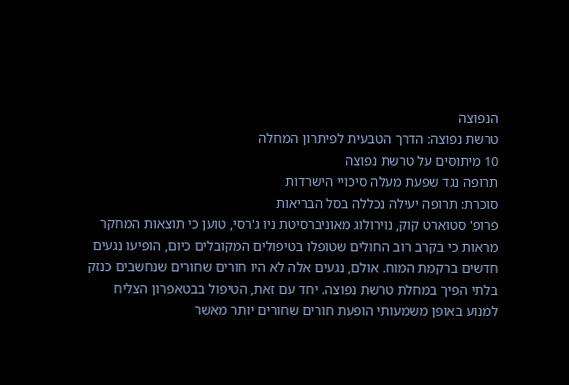הנפוצה
טרשת נפוצה: הדרך הטבעית לפיתרון המחלה
10 מיתוסים על טרשת נפוצה
תרופה נגד שפעת מעלה סיכויי הישרדות
סוכרת: תרופה יעילה נכללה בסל הבריאות
פרופ' סטוארט קוק, נוירולוג מאוניברסיטת ניו ג'רסי, טוען כי תוצאות המחקר מראות כי בקרב רוב החולים שטופלו בטיפולים המקובלים כיום, הופיעו נגעים חדשים ברקמת המוח. אולם, נגעים אלה לא היו חורים שחורים שנחשבים כנזק בלתי הפיך במחלת טרשת נפוצה. יחד עם זאת, הטיפול בבטאפרון הצליח למנוע באופן משמעותי הופעת חורים שחורים יותר מאשר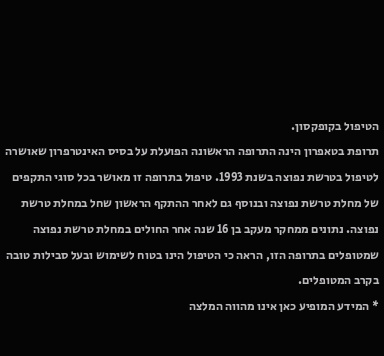הטיפול בקופקסון.
תרופת בטאפרון הינה התרופה הראשונה הפועלת על בסיס האינטרפרון שאושרה לטיפול בטרשת נפוצה בשנת 1993. טיפול בתרופה זו מאושר בכל סוגי התקפים של מחלת טרשת נפוצה ובנוסף גם לאחר ההתקף הראשון שחל במחלת טרשת נפוצה. נתונים ממחקר מעקב בן 16 שנה אחר החולים במחלת טרשת נפוצה שמטופלים בתרופה הזו, הראה כי הטיפול הינו בטוח לשימוש ובעל סבילות טובה בקרב המטופלים.
* המידע המופיע כאן אינו מהווה המלצה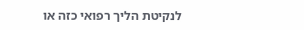לנקיטת הליך רפואי כזה או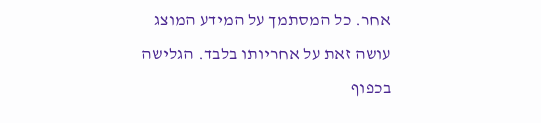אחר. כל המסתמך על המידע המוצג עושה זאת על אחריותו בלבד. הגלישה בכפוף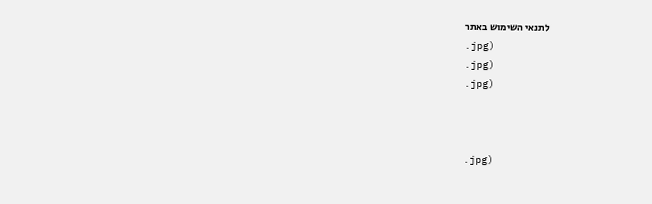לתנאי השימוש באתר
.jpg)
.jpg)
.jpg)



.jpg)